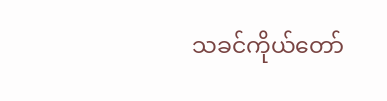သခင်ကိုယ်တော်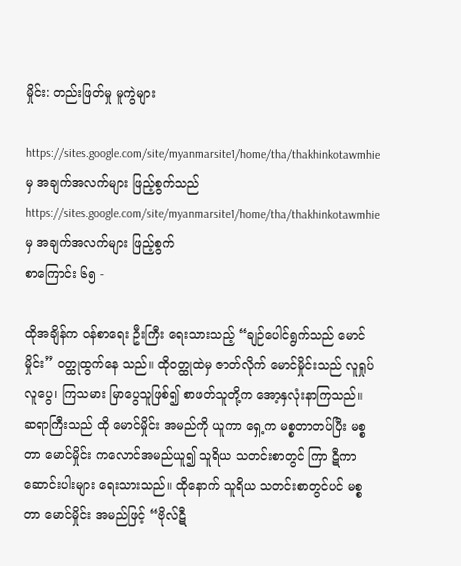မှိုင်း: တည်းဖြတ်မှု မူကွဲများ

https://sites.google.com/site/myanmarsite1/home/tha/thakhinkotawmhie မှ အချက်အလက်များ ဖြည့်စွက်သည်
https://sites.google.com/site/myanmarsite1/home/tha/thakhinkotawmhie မှ အချက်အလက်များ ဖြည့်စွက်
စာကြောင်း ၆၅ -

ထိုအချိန်က ဝန်စာရေး ဦးကြီး ရေးသားသည့် “ချဉ်ပေါင်ရွက်သည် မောင်မှိုင်း” ဝတ္ထုထွက်နေ သည်။ ထိုဝတ္ထုထဲမှ ဇာတ်လိုက် မောင်မှိုင်းသည် လူရှုပ်လူပွေ၊ ကြသမား မြာပွေသူဖြစ်၍ စာဖတ်သူတို့က အော့နှလုံးနာကြသည်။ ဆရာကြီးသည် ထို မောင်မှိုင်း အမည်ကို ယူကာ ရှေ့က မစ္စတာတပ်ပြီး မစ္စတာ မောင်မှိုင်း ကလောင်အမည်ယူ၍ သူရိယ သတင်းစာတွင် ကြာ ဋီကာ ဆောင်းပါးများ ရေးသားသည်။ ထိုနောက် သူရိယ သတင်းစာတွင်ပင် မစ္စတာ မောင်မှိုင်း အမည်ဖြင့် “ဗိုလ်ဋီ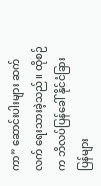ကာ” ဆောင်းပါးများ ဆက်လက် ရေးသားခဲ့သည်။ ထိုစဉ်က ဘိလပ်ပြန်ခေါ် နိုင်ငံခြားပြန်များ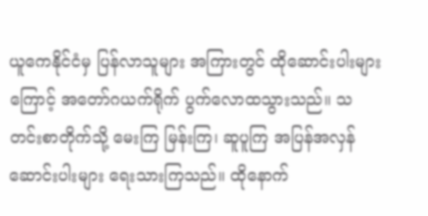ယူကေနိုင်ငံမှ ပြန်လာသူများ အကြားတွင် ထိုဆောင်းပါးများကြောင့် အတော်ဂယက်ရိုက် ပွက်လောထသွားသည်။ သတင်းစာတိုက်သို့ မေးကြ မြန်းကြ၊ ဆူပူကြ အပြန်အလှန် ဆောင်းပါးများ ရေးသားကြသည်။ ထိုနောက်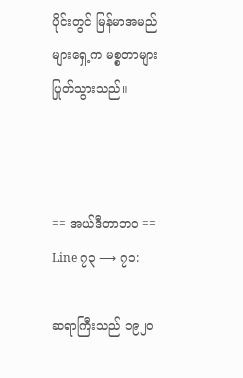ပိုင်းတွင် မြန်မာအမည်များရှေ့က မစ္စတာများ ပြုတ်သွားသည်။



== အယ်ဒီတာဘဝ ==
Line ၇၃ ⟶ ၇၁:

ဆရာကြီးသည် ၁၉၂၀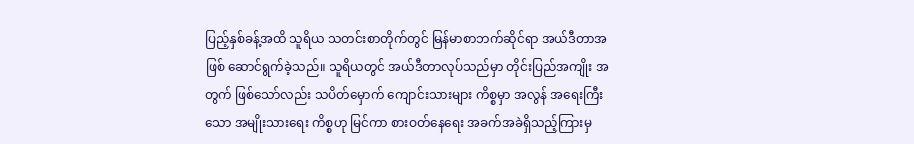ပြည့်နှစ်ခန့်အထိ သူရိယ သတင်းစာတိုက်တွင် မြန်မာစာဘက်ဆိုင်ရာ အယ်ဒီတာအဖြစ် ဆောင်ရွက်ခဲ့သည်။ သူရိယတွင် အယ်ဒီတာလုပ်သည်မှာ တိုင်းပြည်အကျိုး အတွက် ဖြစ်သော်လည်း သပိတ်မှောက် ကျောင်းသားများ ကိစ္စမှာ အလွန် အရေးကြီးသော အမျိုးသားရေး ကိစ္စဟု မြင်ကာ စားဝတ်နေရေး အခက်အခဲရှိသည့်ကြားမှ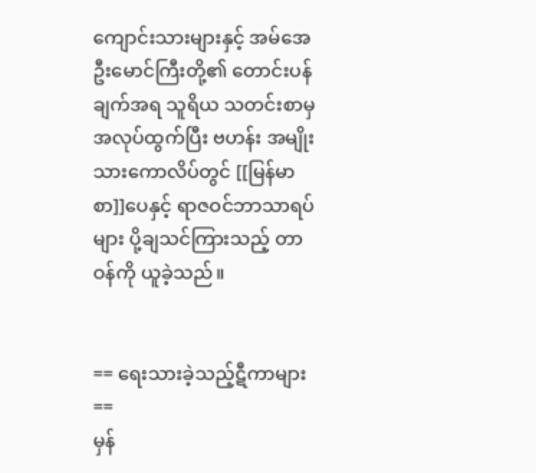ကျောင်းသားများနှင့် အမ်အေ ဦးမောင်ကြီးတို့၏ တောင်းပန်ချက်အရ သူရိယ သတင်းစာမှ အလုပ်ထွက်ပြီး ဗဟန်း အမျိုးသားကောလိပ်တွင် [[မြန်မာစာ]]ပေနှင့် ရာဇဝင်ဘာသာရပ်များ ပို့ချသင်ကြားသည့် တာဝန်ကို ယူခဲ့သည်။


== ရေးသားခဲ့သည့်ဋီကာများ ==
မှန်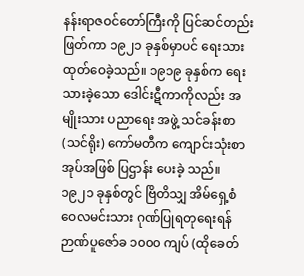နန်းရာဇဝင်တော်ကြီးကို ပြင်ဆင်တည်းဖြတ်ကာ ၁၉၂၁ ခုနှစ်မှာပင် ရေးသားထုတ်ဝေခဲ့သည်။ ၁၉၁၉ ခုနှစ်က ရေးသားခဲ့သော ဒေါင်းဋီကာကိုလည်း အမျိုးသား ပညာရေး အဖွဲ့ သင်ခန်းစာ (သင်ရိုး) ကော်မတီက ကျောင်းသုံးစာအုပ်အဖြစ် ပြဌာန်း ပေးခဲ့ သည်။ ၁၉၂၁ ခုနှစ်တွင် ဗြိတိသျှ အိမ်ရှေ့စံ ဝေလမင်းသား ဂုဏ်ပြုရတုရေးရန် ဉာဏ်ပူဇော်ခ ၁၀၀၀ ကျပ် (ထိုခေတ်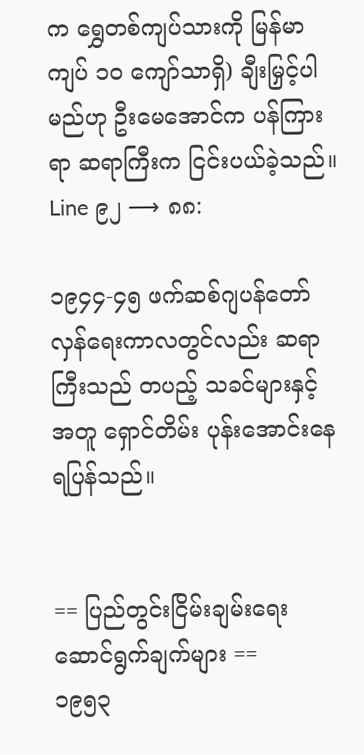က ရွှေတစ်ကျပ်သားကို မြန်မာကျပ် ၁၀ ကျော်သာရှိ) ချီးမြှင့်ပါမည်ဟု ဦးမေအောင်က ပန်ကြားရာ ဆရာကြီးက ငြင်းပယ်ခဲ့သည်။
Line ၉၂ ⟶ ၈၈:

၁၉၄၄-၄၅ ဖက်ဆစ်ဂျပန်တော်လှန်ရေးကာလတွင်လည်း ဆရာကြီးသည် တပည့် သခင်များနှင့် အတူ ရှောင်တိမ်း ပုန်းအောင်းနေရပြန်သည်။


== ပြည်တွင်းငြိမ်းချမ်းရေး ဆောင်ရွက်ချက်များ ==
၁၉၅၃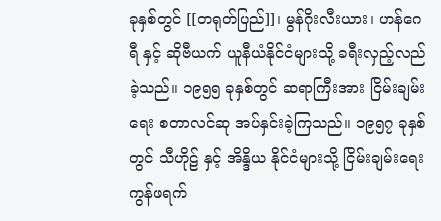ခုနှစ်တွင် [[တရုတ်ပြည်]]၊ မွန်ဂိုးလီးယား၊ ဟန်ဂေရီ နှင့် ဆိုဗီယက် ယူနီယံနိုင်ငံများသို့ ခရီးလှည့်လည်ခဲ့သည်။ ၁၉၅၅ ခုနှစ်တွင် ဆရာကြီးအား ငြိမ်းချမ်းရေး စတာလင်ဆု အပ်နှင်းခဲ့ကြသည်။ ၁၉၅၇ ခုနှစ်တွင် သီဟိုဠ် နှင့် အိန္ဒိယ နိုင်ငံများသို့ ငြိမ်းချမ်းရေး ကွန်ဖရက်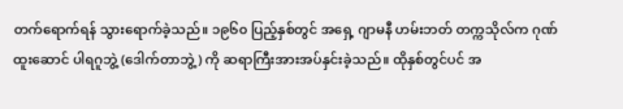တက်ရောက်ရန် သွားရောက်ခဲ့သည်။ ၁၉၆၀ ပြည့်နှစ်တွင် အရှေ့ ဂျာမနီ ဟမ်းဘတ် တက္ကသိုလ်က ဂုဏ်ထူးဆောင် ပါရဂူဘွဲ့ (ဒေါက်တာဘွဲ့) ကို ဆရာကြီးအားအပ်နှင်းခဲ့သည်။ ထိုနှစ်တွင်ပင် အ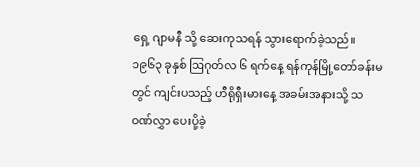ရှေ့ ဂျာမနီ သို့ ဆေးကုသရန် သွားရောက်ခဲ့သည်။ ၁၉၆၃ ခုနှစ် ဩဂုတ်လ ၆ ရက်နေ့ ရန်ကုန်မြို့တော်ခန်းမတွင် ကျင်းပသည့် ဟီရိုရှီးမားနေ့ အခမ်းအနားသို့ သဝဏ်လွှာ ပေးပို့ခဲ့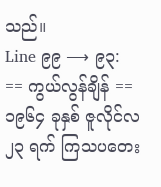သည်။
Line ၉၉ ⟶ ၉၃:
== ကွယ်လွန်ချိန် ==
၁၉၆၄ ခုနှစ် ဇူလိုင်လ ၂၃ ရက် ကြသပတေး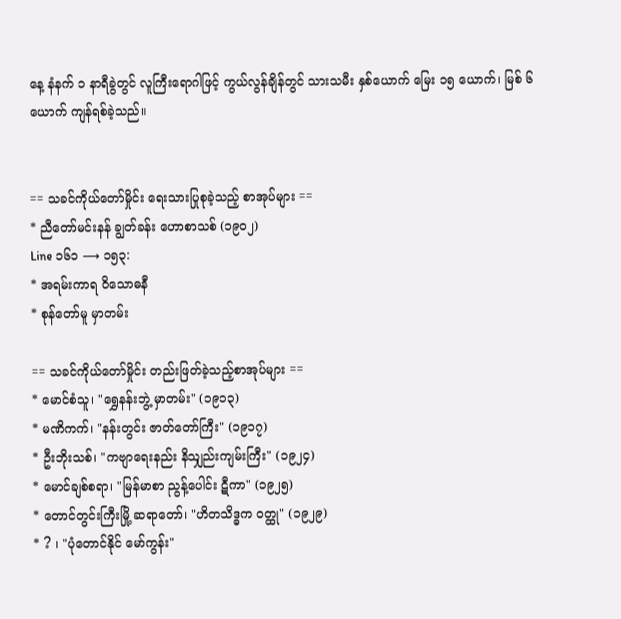နေ့ နံနက် ၁ နာရီခွဲတွင် လူကြီးရောဂါဖြင့် ကွယ်လွန်ချိန်တွင် သားသမီး နှစ်ယောက် မြေး ၁၅ ယောက်၊ မြစ် ၆ ယောက် ကျန်ရစ်ခဲ့သည်။


== သခင်ကိုယ်တော်မှိုင်း ရေးသားပြုစုခဲ့သည့် စာအုပ်များ ==
* ညီတော်မင်းနန် ချွတ်ခန်း ဟောစာသစ် (၁၉၀၂)
Line ၁၆၁ ⟶ ၁၅၃:
* အရမ်းကာရ ဝိသောဓနီ
* စုန်တော်မူ မှာတမ်း

== သခင်ကိုယ်တော်မှိုင်း တည်းဖြတ်ခဲ့သည့်စာအုပ်များ ==
* မောင်စံသူ၊ "ရွှေနန်းဘွဲ့ မှာတမ်း" (၁၉၁၃)
* မဏိကက်၊ "နန်းတွင်း ဇာတ်တော်ကြီး" (၁၉၁၇)
* ဦးဘိုးသစ်၊ "ကဗျာရေးနည်း နိသျှည်းကျမ်းကြီး" (၁၉၂၄)
* မောင်ချစ်စရာ၊ "မြန်မာစာ ညွန့်ပေါင်း ဋီကာ" (၁၉၂၅)
* တောင်တွင်းကြီးမြို့ ဆရာတော်၊ "ဟိတသိဒ္ဓက ဝတ္ထု" (၁၉၂၉)
* ? ၊ "ပုံတောင်နိုင် မော်ကွန်း"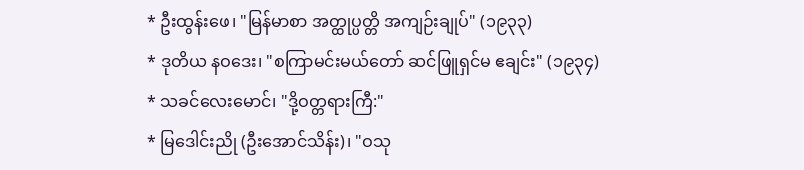* ဦးထွန်းဖေ၊ "မြန်မာစာ အတ္ထုပ္ပတ္တိ အကျဉ်းချုပ်" (၁၉၃၃)
* ဒုတိယ နဝဒေး၊ "စကြာမင်းမယ်တော် ဆင်ဖြူရှင်မ ဧချင်း" (၁၉၃၄)
* သခင်လေးမောင်၊ "ဒို့ဝတ္တရားကြီ:"
* မြဒေါင်းညို (ဦးအောင်သိန်း)၊ "ဝသု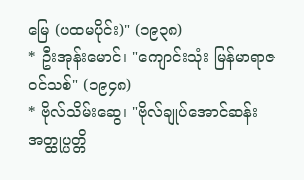မြေ (ပထမပိုင်း)" (၁၉၃၈)
* ဦးအုန်းမောင်၊ "ကျောင်းသုံး မြန်မာရာဇဝင်သစ်" (၁၉၄၈)
* ဗိုလ်သိမ်းဆွေ၊ "ဗိုလ်ချုပ်အောင်ဆန်း အတ္ထုပ္ပတ္တိ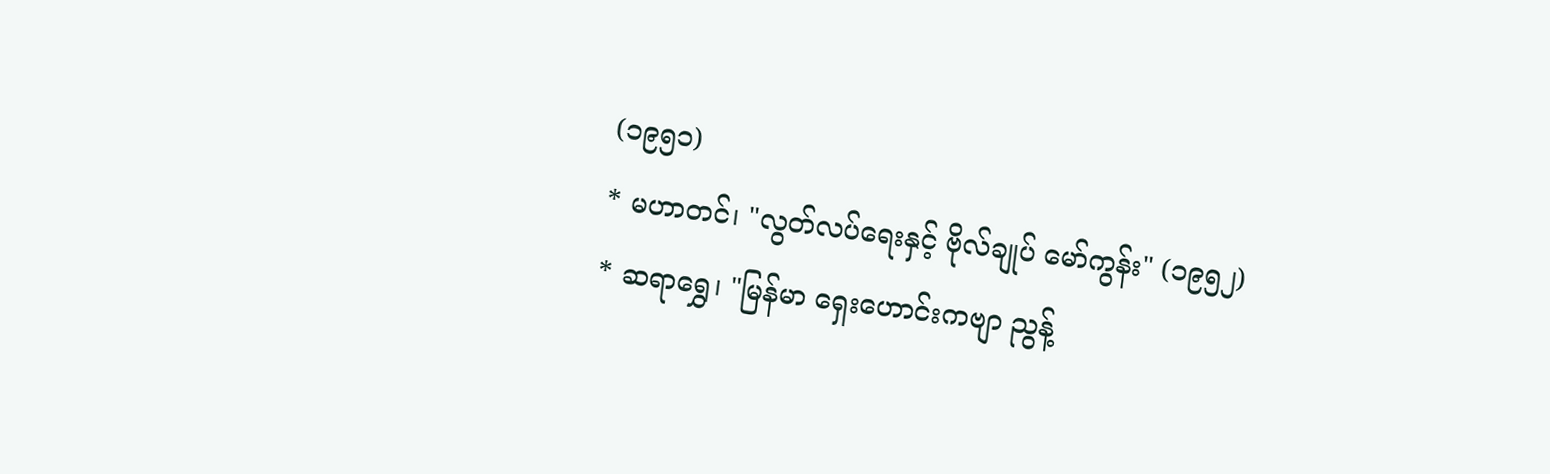(၁၉၅၁)
* မဟာတင်၊ "လွတ်လပ်ရေးနှင့် ဗိုလ်ချုပ် မော်ကွန်း" (၁၉၅၂)
* ဆရာရွှေ၊ "မြန်မာ ရှေးဟောင်းကဗျာ ညွန့်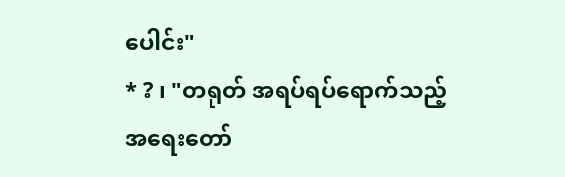ပေါင်း"
* ? ၊ "တရုတ် အရပ်ရပ်ရောက်သည့် အရေးတော်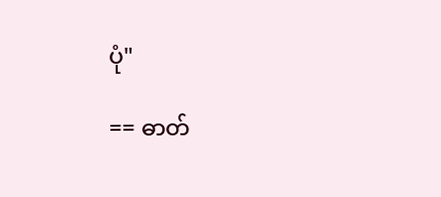ပုံ"

== ဓာတ်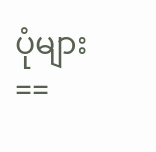ပုံများ ==